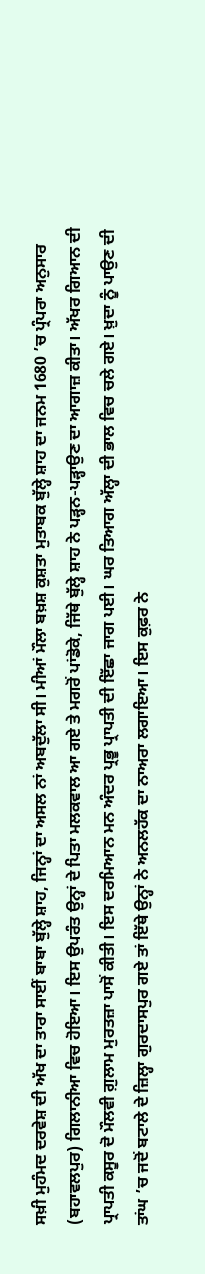ਸਖ਼ੀ ਮੁਹੰਮਦ ਦਰਵੇਸ਼ ਦੀ ਅੱਖ ਦਾ ਤਾਰਾ ਸਾਈਂ ਬਾਬਾ ਬੁੱਲ੍ਹੇ ਸ਼ਾਹ, ਜਿਨ੍ਹਾਂ ਦਾ ਅਸਲ ਨਾਂ ਅਬਦੁੱਲਾ ਸੀ। ਮੀਆਂ ਮੌਲਾ ਬਖ਼ਸ਼ ਕੁਸ਼ਤਾ ਮੁਤਾਬਕ ਬੁੱਲ੍ਹੇ ਸ਼ਾਹ ਦਾ ਜਨਮ 1680 ’ਚ ਪ੍ਰੰਪਰਾ ਅਨੁਸਾਰ (ਬਹਾਵਲਪੁਰ) ਗਿਲਾਨੀਆ ਵਿਚ ਹੋਇਆ। ਇਸ ਉਪਰੰਤ ਉਨ੍ਹਾਂ ਦੇ ਪਿਤਾ ਮਲਕਵਾਲ ਆ ਗਏ ਤੇ ਮਗਰੋਂ ਪਾਂਡੋਕੇ, ਜਿੱਥੇ ਬੁੱਲ੍ਹੇ ਸ਼ਾਹ ਨੇ ਪੜ੍ਹਨ-ਪੜ੍ਹਾਉਣ ਦਾ ਆਗਾਜ਼ ਕੀਤਾ। ਅੱਖਰ ਗਿਆਨ ਦੀ ਪ੍ਰਾਪਤੀ ਕਸੂਰ ਦੋ ਮੌਲਵੀ ਗ਼ੁਲਾਮ ਮੁਰਤਜ਼ਾ ਪਾਸੋਂ ਕੀਤੀ। ਇਸ ਦਰਮਿਆਨ ਮਨ ਅੰਦਰ ਪ੍ਰਭੂ ਪ੍ਰਾਪਤੀ ਦੀ ਇੱਛਾ ਜਾਗ ਪਈ। ਘਰ ਤਿਆਗ ਅੱਲ੍ਹਾ ਦੀ ਭਾਲ ਵਿਚ ਚਲੇ ਗਏ। ਖ਼ੁਦਾ ਨੂੰ ਪਾਉਣ ਦੀ ਤਾਂਘ ’ਚ ਜਦੋਂ ਬਟਾਲੇ ਦੇ ਜ਼ਿਲ੍ਹਾ ਗੁਰਦਾਸਪੁਰ ਗਏ ਤਾਂ ਇੱਥੇ ਉਨ੍ਹਾਂ ਨੇ ਅਨਲਹੱਕ ਦਾ ਨਾਅਰਾ ਲਗਾਇਆ। ਇਸ ਕੁਫ਼ਰ ਨੇ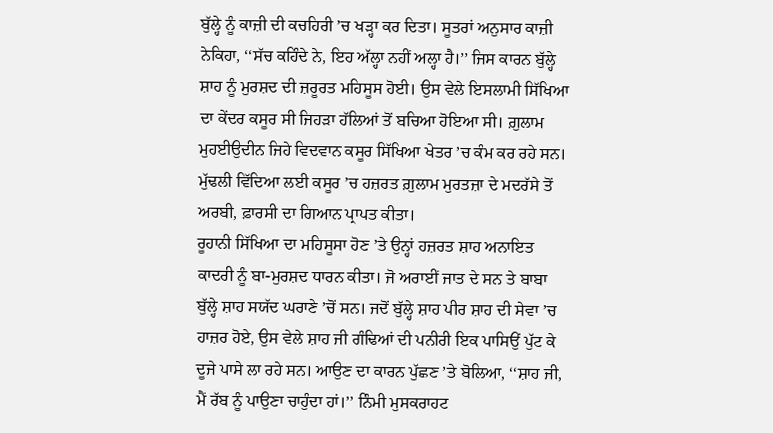ਬੁੱਲ੍ਹੇ ਨੂੰ ਕਾਜ਼ੀ ਦੀ ਕਚਹਿਰੀ ’ਚ ਖੜ੍ਹਾ ਕਰ ਦਿਤਾ। ਸੂਤਰਾਂ ਅਨੁਸਾਰ ਕਾਜ਼ੀ ਨੇਕਿਹਾ, ‘‘ਸੱਚ ਕਹਿੰਦੇ ਨੇ, ਇਹ ਅੱਲ੍ਹਾ ਨਹੀਂ ਅਲ੍ਹਾ ਹੈ।’’ ਜਿਸ ਕਾਰਨ ਬੁੱਲ੍ਹੇ ਸ਼ਾਹ ਨੂੰ ਮੁਰਸ਼ਦ ਦੀ ਜ਼ਰੂਰਤ ਮਹਿਸੂਸ ਹੋਈ। ਉਸ ਵੇਲੇ ਇਸਲਾਮੀ ਸਿੱਖਿਆ ਦਾ ਕੇਂਦਰ ਕਸੂਰ ਸੀ ਜਿਹੜਾ ਹੱਲਿਆਂ ਤੋਂ ਬਚਿਆ ਹੋਇਆ ਸੀ। ਗ਼ੁਲਾਮ ਮੁਹਈਉਦੀਨ ਜਿਹੇ ਵਿਦਵਾਨ ਕਸੂਰ ਸਿੱਖਿਆ ਖੇਤਰ ’ਚ ਕੰਮ ਕਰ ਰਹੇ ਸਨ। ਮੁੱਢਲੀ ਵਿੱਦਿਆ ਲਈ ਕਸੂਰ ’ਚ ਹਜ਼ਰਤ ਗ਼ੁਲਾਮ ਮੁਰਤਜ਼ਾ ਦੇ ਮਦਰੱਸੇ ਤੋਂ ਅਰਬੀ, ਫ਼ਾਰਸੀ ਦਾ ਗਿਆਨ ਪ੍ਰਾਪਤ ਕੀਤਾ।
ਰੂਹਾਨੀ ਸਿੱਖਿਆ ਦਾ ਮਹਿਸੂਸਾ ਹੋਣ ’ਤੇ ਉਨ੍ਹਾਂ ਹਜ਼ਰਤ ਸ਼ਾਹ ਅਨਾਇਤ ਕਾਦਰੀ ਨੂੰ ਬਾ-ਮੁਰਸ਼ਦ ਧਾਰਨ ਕੀਤਾ। ਜੋ ਅਰਾਈਂ ਜਾਤ ਦੇ ਸਨ ਤੇ ਬਾਬਾ ਬੁੱਲ੍ਹੇ ਸ਼ਾਹ ਸਯੱਦ ਘਰਾਣੇ ’ਚੋਂ ਸਨ। ਜਦੋਂ ਬੁੱਲ੍ਹੇ ਸ਼ਾਹ ਪੀਰ ਸ਼ਾਹ ਦੀ ਸੇਵਾ ’ਚ ਹਾਜ਼ਰ ਹੋਏ, ਉਸ ਵੇਲੇ ਸ਼ਾਹ ਜੀ ਗੰਢਿਆਂ ਦੀ ਪਨੀਰੀ ਇਕ ਪਾਸਿਉਂ ਪੁੱਟ ਕੇ ਦੂਜੇ ਪਾਸੇ ਲਾ ਰਹੇ ਸਨ। ਆਉਣ ਦਾ ਕਾਰਨ ਪੁੱਛਣ ’ਤੇ ਬੋਲਿਆ, ‘‘ਸ਼ਾਹ ਜੀ, ਮੈਂ ਰੱਬ ਨੂੰ ਪਾਉਣਾ ਚਾਹੁੰਦਾ ਹਾਂ।’’ ਨਿੰਮੀ ਮੁਸਕਰਾਹਟ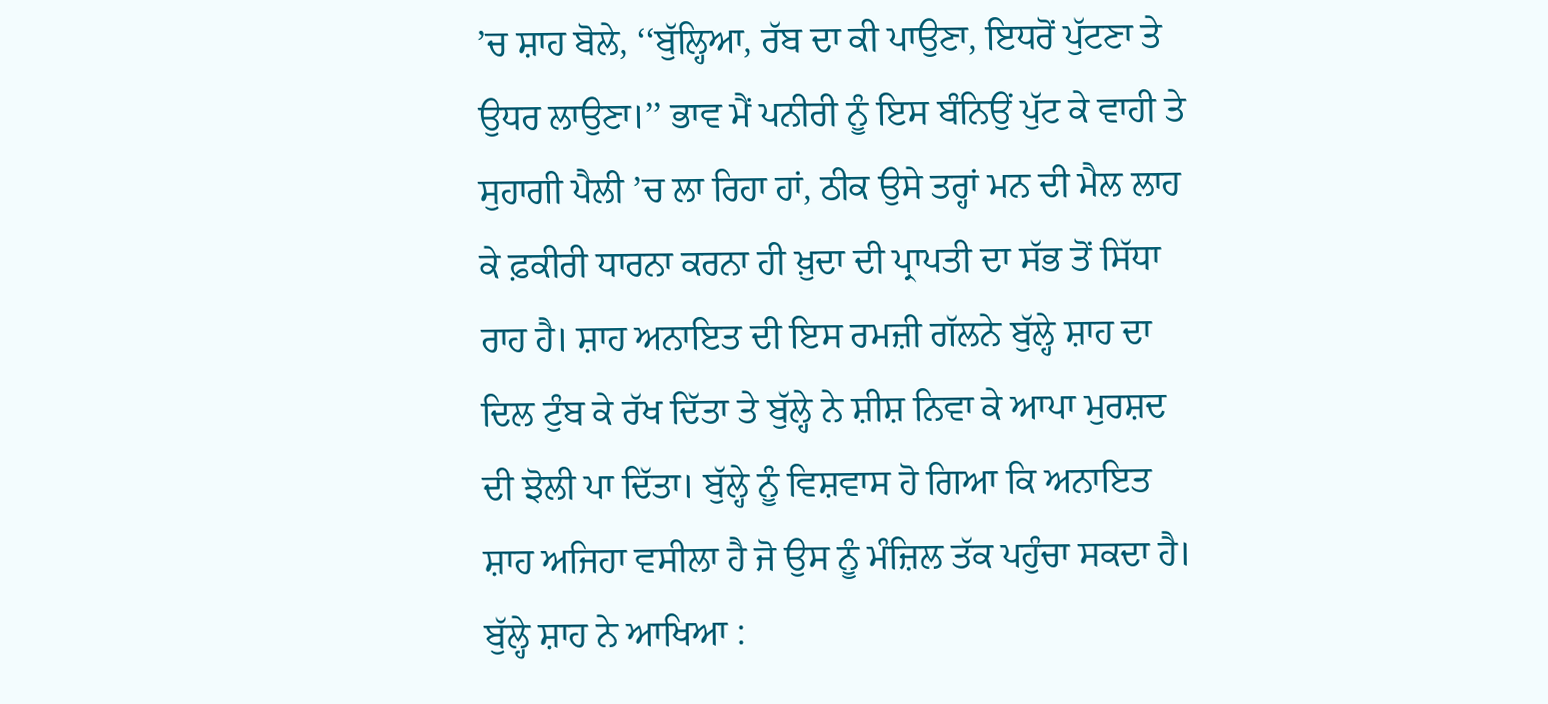’ਚ ਸ਼ਾਹ ਬੋਲੇ, ‘‘ਬੁੱਲ੍ਹਿਆ, ਰੱਬ ਦਾ ਕੀ ਪਾਉਣਾ, ਇਧਰੋਂ ਪੁੱਟਣਾ ਤੇ ਉਧਰ ਲਾਉਣਾ।’’ ਭਾਵ ਮੈਂ ਪਨੀਰੀ ਨੂੰ ਇਸ ਬੰਨਿਉਂ ਪੁੱਟ ਕੇ ਵਾਹੀ ਤੇ ਸੁਹਾਗੀ ਪੈਲੀ ’ਚ ਲਾ ਰਿਹਾ ਹਾਂ, ਠੀਕ ਉਸੇ ਤਰ੍ਹਾਂ ਮਨ ਦੀ ਮੈਲ ਲਾਹ ਕੇ ਫ਼ਕੀਰੀ ਧਾਰਨਾ ਕਰਨਾ ਹੀ ਖ਼ੁਦਾ ਦੀ ਪ੍ਰਾਪਤੀ ਦਾ ਸੱਭ ਤੋਂ ਸਿੱਧਾ ਰਾਹ ਹੈ। ਸ਼ਾਹ ਅਨਾਇਤ ਦੀ ਇਸ ਰਮਜ਼ੀ ਗੱਲਨੇ ਬੁੱਲ੍ਹੇ ਸ਼ਾਹ ਦਾ ਦਿਲ ਟੁੰਬ ਕੇ ਰੱਖ ਦਿੱਤਾ ਤੇ ਬੁੱਲ੍ਹੇ ਨੇ ਸ਼ੀਸ਼ ਨਿਵਾ ਕੇ ਆਪਾ ਮੁਰਸ਼ਦ ਦੀ ਝੋਲੀ ਪਾ ਦਿੱਤਾ। ਬੁੱਲ੍ਹੇ ਨੂੰ ਵਿਸ਼ਵਾਸ ਹੋ ਗਿਆ ਕਿ ਅਨਾਇਤ ਸ਼ਾਹ ਅਜਿਹਾ ਵਸੀਲਾ ਹੈ ਜੋ ਉਸ ਨੂੰ ਮੰਜ਼ਿਲ ਤੱਕ ਪਹੁੰਚਾ ਸਕਦਾ ਹੈ। ਬੁੱਲ੍ਹੇ ਸ਼ਾਹ ਨੇ ਆਖਿਆ :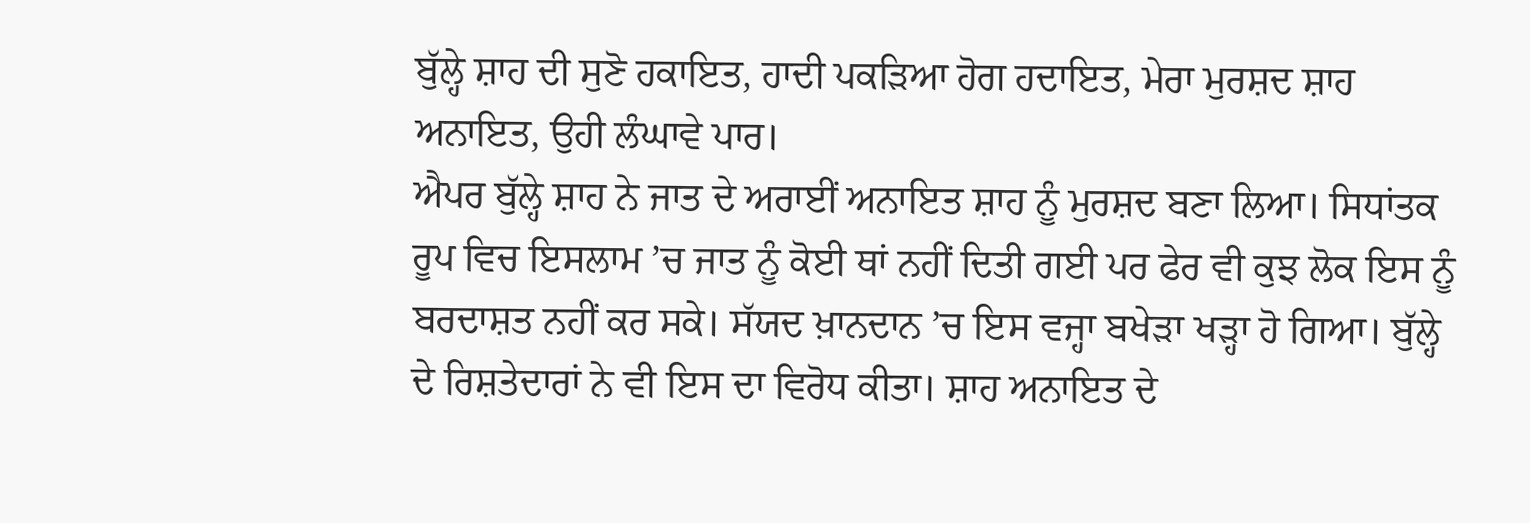ਬੁੱਲ੍ਹੇ ਸ਼ਾਹ ਦੀ ਸੁਣੋ ਹਕਾਇਤ, ਹਾਦੀ ਪਕੜਿਆ ਹੋਗ ਹਦਾਇਤ, ਮੇਰਾ ਮੁਰਸ਼ਦ ਸ਼ਾਹ ਅਨਾਇਤ, ਉਹੀ ਲੰਘਾਵੇ ਪਾਰ।
ਐਪਰ ਬੁੱਲ੍ਹੇ ਸ਼ਾਹ ਨੇ ਜਾਤ ਦੇ ਅਰਾਈਂ ਅਨਾਇਤ ਸ਼ਾਹ ਨੂੰ ਮੁਰਸ਼ਦ ਬਣਾ ਲਿਆ। ਸਿਧਾਂਤਕ ਰੂਪ ਵਿਚ ਇਸਲਾਮ ’ਚ ਜਾਤ ਨੂੰ ਕੋਈ ਥਾਂ ਨਹੀਂ ਦਿਤੀ ਗਈ ਪਰ ਫੇਰ ਵੀ ਕੁਝ ਲੋਕ ਇਸ ਨੂੰ ਬਰਦਾਸ਼ਤ ਨਹੀਂ ਕਰ ਸਕੇ। ਸੱਯਦ ਖ਼ਾਨਦਾਨ ’ਚ ਇਸ ਵਜ੍ਹਾ ਬਖੇੜਾ ਖੜ੍ਹਾ ਹੋ ਗਿਆ। ਬੁੱਲ੍ਹੇ ਦੇ ਰਿਸ਼ਤੇਦਾਰਾਂ ਨੇ ਵੀ ਇਸ ਦਾ ਵਿਰੋਧ ਕੀਤਾ। ਸ਼ਾਹ ਅਨਾਇਤ ਦੇ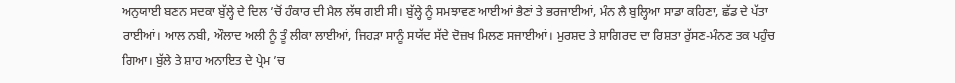ਅਨੁਯਾਈ ਬਣਨ ਸਦਕਾ ਬੁੱਲ੍ਹੇ ਦੇ ਦਿਲ ’ਚੋਂ ਹੰਕਾਰ ਦੀ ਮੈਲ ਲੱਥ ਗਈ ਸੀ। ਬੁੱਲ੍ਹੇ ਨੂੰ ਸਮਝਾਵਣ ਆਈਆਂ ਭੈਣਾਂ ਤੇ ਭਰਜਾਈਆਂ, ਮੰਨ ਲੈ ਬੁਲ੍ਹਿਆ ਸਾਡਾ ਕਹਿਣਾ, ਛੱਡ ਦੇ ਪੱਤਾ ਰਾਈਆਂ। ਆਲ ਨਬੀ, ਔਲਾਦ ਅਲੀ ਨੂੰ ਤੂੰ ਲੀਕਾ ਲਾਈਆਂ, ਜਿਹੜਾ ਸਾਨੂੰ ਸਯੱਦ ਸੱਦੇ ਦੋਜ਼ਖ ਮਿਲਣ ਸਜਾਈਆਂ। ਮੁਰਸ਼ਦ ਤੇ ਸ਼ਾਗਿਰਦ ਦਾ ਰਿਸ਼ਤਾ ਰੁੱਸਣ-ਮੰਨਣ ਤਕ ਪਹੁੰਚ ਗਿਆ। ਬੁੱਲੇ ਤੇ ਸ਼ਾਹ ਅਨਾਇਤ ਦੇ ਪ੍ਰੇਮ ’ਚ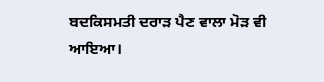ਬਦਕਿਸਮਤੀ ਦਰਾੜ ਪੈਣ ਵਾਲਾ ਮੋੜ ਵੀ ਆਇਆ।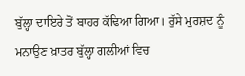ਬੁੱਲ੍ਹਾ ਦਾਇਰੇ ਤੋਂ ਬਾਹਰ ਕੱਢਿਆ ਗਿਆ। ਰੁੱਸੇ ਮੁਰਸ਼ਦ ਨੂੰ ਮਨਾਉਣ ਖ਼ਾਤਰ ਬੁੱਲ੍ਹਾ ਗਲੀਆਂ ਵਿਚ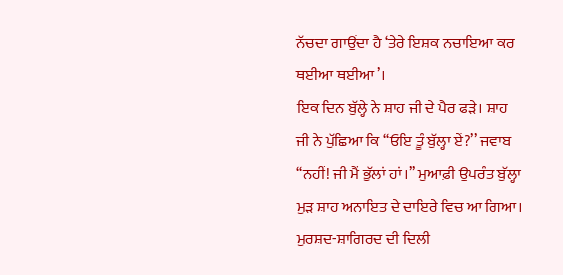ਨੱਚਦਾ ਗਾਉਂਦਾ ਹੈ ‘ਤੇਰੇ ਇਸ਼ਕ ਨਚਾਇਆ ਕਰ ਥਈਆ ਥਈਆ’।
ਇਕ ਦਿਨ ਬੁੱਲ੍ਹੇ ਨੇ ਸ਼ਾਹ ਜੀ ਦੇ ਪੈਰ ਫੜੇ। ਸ਼ਾਹ ਜੀ ਨੇ ਪੁੱਛਿਆ ਕਿ ‘‘ਓਇ ਤੂੰ ਬੁੱਲ੍ਹਾ ਏਂ?’’ ਜਵਾਬ ‘‘ਨਹੀਂ! ਜੀ ਮੈਂ ਭੁੱਲਾਂ ਹਾਂ।’’ ਮੁਆਫ਼ੀ ਉਪਰੰਤ ਬੁੱਲ੍ਹਾ ਮੁੜ ਸ਼ਾਹ ਅਨਾਇਤ ਦੇ ਦਾਇਰੇ ਵਿਚ ਆ ਗਿਆ। ਮੁਰਸ਼ਦ-ਸ਼ਾਗਿਰਦ ਦੀ ਦਿਲੀ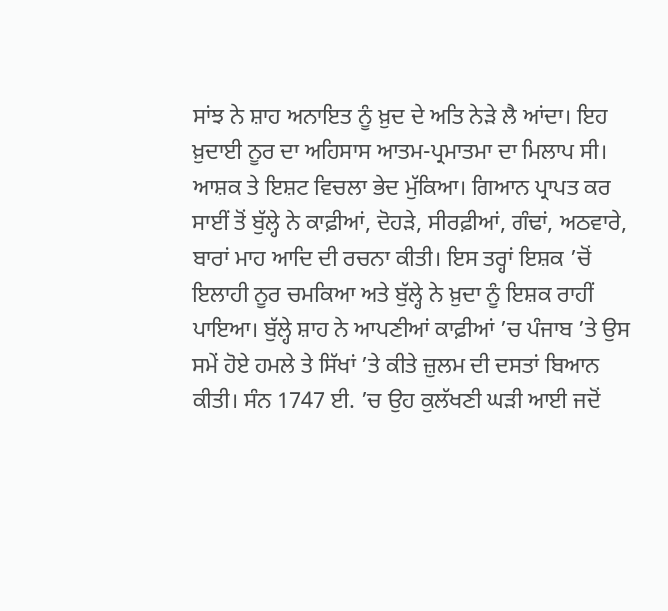ਸਾਂਝ ਨੇ ਸ਼ਾਹ ਅਨਾਇਤ ਨੂੰ ਖ਼ੁਦ ਦੇ ਅਤਿ ਨੇੜੇ ਲੈ ਆਂਦਾ। ਇਹ ਖ਼ੁਦਾਈ ਨੂਰ ਦਾ ਅਹਿਸਾਸ ਆਤਮ-ਪ੍ਰਮਾਤਮਾ ਦਾ ਮਿਲਾਪ ਸੀ। ਆਸ਼ਕ ਤੇ ਇਸ਼ਟ ਵਿਚਲਾ ਭੇਦ ਮੁੱਕਿਆ। ਗਿਆਨ ਪ੍ਰਾਪਤ ਕਰ ਸਾਈਂ ਤੋਂ ਬੁੱਲ੍ਹੇ ਨੇ ਕਾਫ਼ੀਆਂ, ਦੋਹੜੇ, ਸੀਰਫ਼ੀਆਂ, ਗੰਢਾਂ, ਅਠਵਾਰੇ, ਬਾਰਾਂ ਮਾਹ ਆਦਿ ਦੀ ਰਚਨਾ ਕੀਤੀ। ਇਸ ਤਰ੍ਹਾਂ ਇਸ਼ਕ ’ਚੋਂ ਇਲਾਹੀ ਨੂਰ ਚਮਕਿਆ ਅਤੇ ਬੁੱਲ੍ਹੇ ਨੇ ਖ਼ੁਦਾ ਨੂੰ ਇਸ਼ਕ ਰਾਹੀਂ ਪਾਇਆ। ਬੁੱਲ੍ਹੇ ਸ਼ਾਹ ਨੇ ਆਪਣੀਆਂ ਕਾਫ਼ੀਆਂ ’ਚ ਪੰਜਾਬ ’ਤੇ ਉਸ ਸਮੇਂ ਹੋਏ ਹਮਲੇ ਤੇ ਸਿੱਖਾਂ ’ਤੇ ਕੀਤੇ ਜ਼ੁਲਮ ਦੀ ਦਸਤਾਂ ਬਿਆਨ ਕੀਤੀ। ਸੰਨ 1747 ਈ. ’ਚ ਉਹ ਕੁਲੱਖਣੀ ਘੜੀ ਆਈ ਜਦੋਂ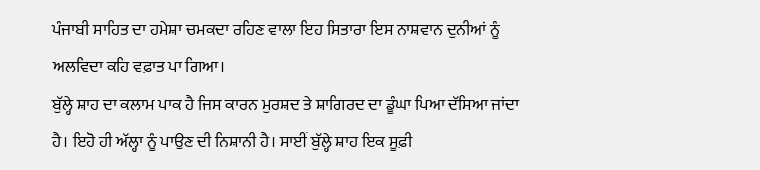ਪੰਜਾਬੀ ਸਾਹਿਤ ਦਾ ਹਮੇਸ਼ਾ ਚਮਕਦਾ ਰਹਿਣ ਵਾਲਾ ਇਹ ਸਿਤਾਰਾ ਇਸ ਨਾਸ਼ਵਾਨ ਦੁਨੀਆਂ ਨੂੰ ਅਲਵਿਦਾ ਕਹਿ ਵਫ਼ਾਤ ਪਾ ਗਿਆ।
ਬੁੱਲ੍ਹੇ ਸ਼ਾਹ ਦਾ ਕਲਾਮ ਪਾਕ ਹੈ ਜਿਸ ਕਾਰਨ ਮੁਰਸ਼ਦ ਤੇ ਸ਼ਾਗਿਰਦ ਦਾ ਡੂੰਘਾ ਪਿਆ ਦੱਸਿਆ ਜਾਂਦਾ ਹੈ। ਇਹੋ ਹੀ ਅੱਲ੍ਹਾ ਨੂੰ ਪਾਉਣ ਦੀ ਨਿਸ਼ਾਨੀ ਹੈ। ਸਾਈਂ ਬੁੱਲ੍ਹੇ ਸ਼ਾਹ ਇਕ ਸੂਫ਼ੀ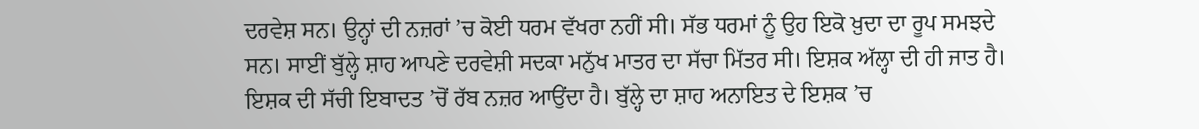ਦਰਵੇਸ਼ ਸਨ। ਉਨ੍ਹਾਂ ਦੀ ਨਜ਼ਰਾਂ ’ਚ ਕੋਈ ਧਰਮ ਵੱਖਰਾ ਨਹੀਂ ਸੀ। ਸੱਭ ਧਰਮਾਂ ਨੂੰ ਉਹ ਇਕੋ ਖ਼ੁਦਾ ਦਾ ਰੂਪ ਸਮਝਦੇ ਸਨ। ਸਾਈਂ ਬੁੱਲ੍ਹੇ ਸ਼ਾਹ ਆਪਣੇ ਦਰਵੇਸ਼ੀ ਸਦਕਾ ਮਨੁੱਖ ਮਾਤਰ ਦਾ ਸੱਚਾ ਮਿੱਤਰ ਸੀ। ਇਸ਼ਕ ਅੱਲ੍ਹਾ ਦੀ ਹੀ ਜਾਤ ਹੈ। ਇਸ਼ਕ ਦੀ ਸੱਚੀ ਇਬਾਦਤ ’ਚੋਂ ਰੱਬ ਨਜ਼ਰ ਆਉਂਦਾ ਹੈ। ਬੁੱਲ੍ਹੇ ਦਾ ਸ਼ਾਹ ਅਨਾਇਤ ਦੇ ਇਸ਼ਕ ’ਚ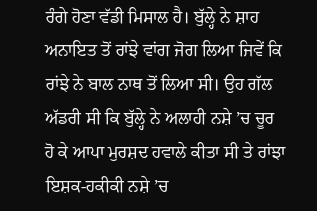ਰੰਗੇ ਹੋਣਾ ਵੱਡੀ ਮਿਸਾਲ ਹੈ। ਬੁੱਲ੍ਹੇ ਨੇ ਸ਼ਾਹ ਅਨਾਇਤ ਤੋਂ ਰਾਂਝੇ ਵਾਂਗ ਜੋਗ ਲਿਆ ਜਿਵੇਂ ਕਿ ਰਾਂਝੇ ਨੇ ਬਾਲ ਨਾਥ ਤੋਂ ਲਿਆ ਸੀ। ਉਹ ਗੱਲ ਅੱਡਰੀ ਸੀ ਕਿ ਬੁੱਲ੍ਹੇ ਨੇ ਅਲਾਹੀ ਨਸ਼ੇ ’ਚ ਚੂਰ ਹੋ ਕੇ ਆਪਾ ਮੁਰਸ਼ਦ ਹਵਾਲੇ ਕੀਤਾ ਸੀ ਤੇ ਰਾਂਝਾ ਇਸ਼ਕ-ਹਕੀਕੀ ਨਸ਼ੇ ’ਚ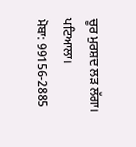ਚੂਰ ਮੁਰਸ਼ਦ ਲੜ ਲੱਗਾ।
ਪਟਿਆਲਾ।
ਮੋਬਾ: 99156-2885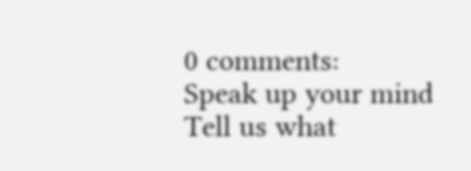0 comments:
Speak up your mind
Tell us what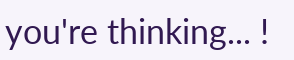you're thinking... !